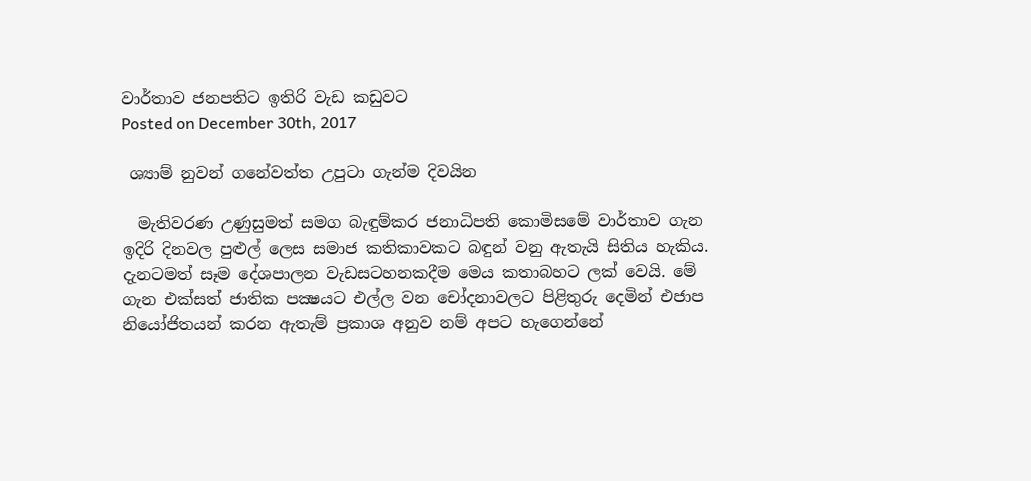වාර්තාව ජනපතිට ඉතිරි වැඩ කඩුවට
Posted on December 30th, 2017

 ශ්‍යාම් නුවන් ගනේවත්ත උපුටා ගැන්ම දිවයින

  මැතිවරණ උණුසුමත් සමග බැඳුම්කර ජනාධිපති කොමිසමේ වාර්තාව ගැන ඉදිරි දිනවල පුළුල් ලෙස සමාජ කතිකාවකට බඳුන් වනු ඇතැයි සිතිය හැකිය. දැනටමත් සෑම දේශපාලන වැඩසටහනකදීම මෙය කතාබහට ලක්‌ වෙයි. මේ ගැන එක්‌සත් ජාතික පක්‍ෂයට එල්ල වන චෝදනාවලට පිළිතුරු දෙමින් එජාප නියෝජිතයන් කරන ඇතැම් ප්‍රකාශ අනුව නම් අපට හැගෙන්නේ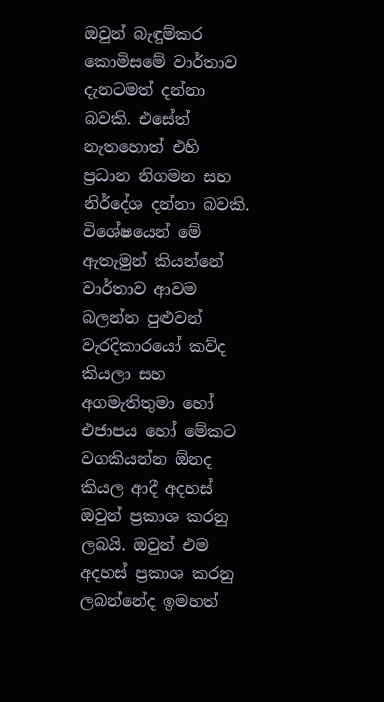ඔවුන් බැඳුම්කර කොමිසමේ වාර්තාව දැනටමත් දන්නා බවකි. එසේත් නැතහොත් එහි ප්‍රධාන නිගමන සහ නිර්දේශ දන්නා බවකි. විශේෂයෙන් මේ ඇතැමුන් කියන්නේ වාර්තාව ආවම බලන්න පුළුවන් වැරදිකාරයෝ කව්ද කියලා සහ අගමැතිතුමා හෝ එජාපය හෝ මේකට වගකියන්න ඕනද කියල ආදී අදහස්‌ ඔවුන් ප්‍රකාශ කරනු ලබයි. ඔවුන් එම අදහස්‌ ප්‍රකාශ කරනු ලබන්නේද ඉමහත්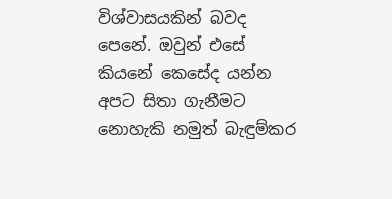විශ්වාසයකින් බවද පෙනේ. ඔවුන් එසේ කියනේ කෙසේද යන්න අපට සිතා ගැනීමට නොහැකි නමුත් බැඳුම්කර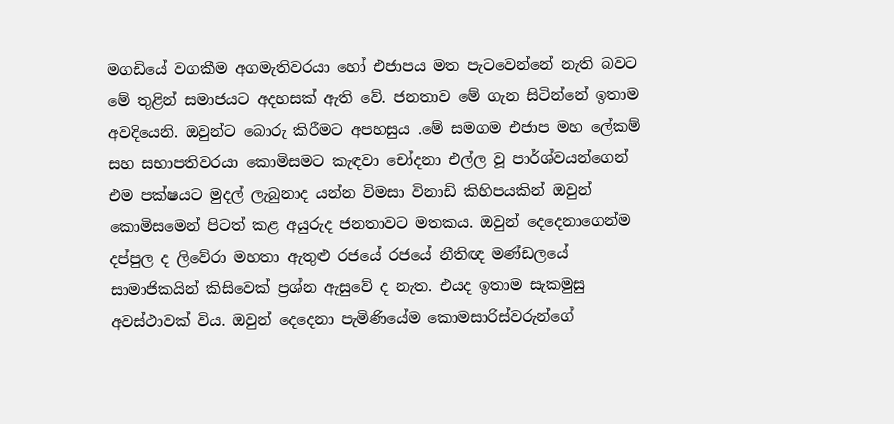මගඩියේ වගකීම අගමැතිවරයා හෝ එජාපය මත පැටවෙන්නේ නැති බවට මේ තුළින් සමාජයට අදහසක්‌ ඇති වේ. ජනතාව මේ ගැන සිටින්නේ ඉතාම අවදියෙනි. ඔවුන්ට බොරු කිරීමට අපහසුය .මේ සමගම එජාප මහ ලේකම් සහ සභාපතිවරයා කොමිසමට කැඳවා චෝදනා එල්ල වූ පාර්ශ්වයන්ගෙන් එම පක්‌ෂයට මුදල් ලැබුනාද යන්න විමසා විනාඩි කිහිපයකින් ඔවුන් කොමිසමෙන් පිටත් කළ අයුරුද ජනතාවට මතකය. ඔවුන් දෙදෙනාගෙන්ම දප්පුල ද ලිවේරා මහතා ඇතුළු රජයේ රජයේ නීතිඥ මණ්‌ඩලයේ සාමාජිකයින් කිසිවෙක්‌ ප්‍රශ්න ඇසුවේ ද නැත. එයද ඉතාම සැකමුසු අවස්‌ථාවක්‌ විය. ඔවුන් දෙදෙනා පැමිණියේම කොමසාරිස්‌වරුන්ගේ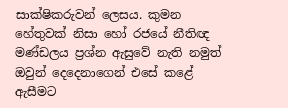සාක්‌ෂිකරුවන් ලෙසය. කුමන හේතුවක්‌ නිසා හෝ රජයේ නීතිඥ මණ්‌ඩලය ප්‍රශ්න ඇසුවේ නැති නමුත් ඔවුන් දෙදෙනාගෙන් එසේ කළේ ඇසීමට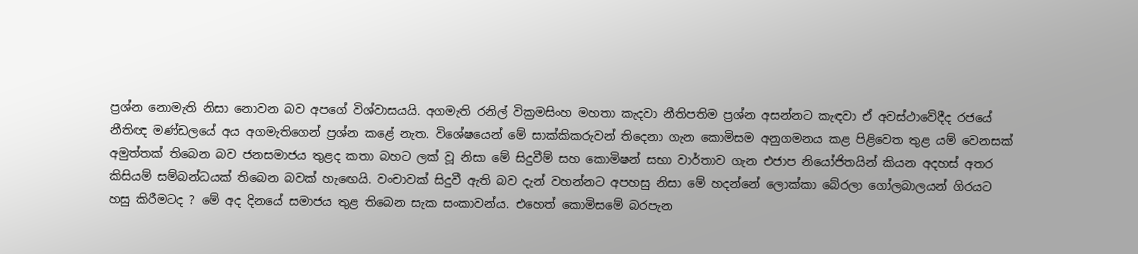ප්‍රශ්න නොමැති නිසා නොවන බව අපගේ විශ්වාසයයි. අගමැති රනිල් වික්‍රමසිංහ මහතා කැදවා නීතිපතිම ප්‍රශ්න අසන්නට කැඳවා ඒ අවස්‌ථාවේදීද රජයේ නීතිඥ මණ්‌ඩලයේ අය අගමැතිගෙන් ප්‍රශ්න කළේ නැත. විශේෂයෙන් මේ සාක්‌කිකරුවන් තිදෙනා ගැන කොමිසම අනුගමනය කළ පිළිවෙත තුළ යම් වෙනසක්‌   අමුත්තක්‌ තිබෙන බව ජනසමාජය තුළද කතා බහට ලක්‌ වූ නිසා මේ සිදුවීම් සහ කොමිෂන් සභා වාර්තාව ගැන එජාප නියෝජිතයින් කියන අදහස්‌ අතර කිසියම් සම්බන්ධයක්‌ තිබෙන බවක්‌ හැඟෙයි. වංචාවක්‌ සිදුවී ඇති බව දැන් වහන්නට අපහසු නිසා මේ හදන්නේ ලොක්‌කා බේරලා ගෝලබාලයන් ගිරයට හසු කිරීමටද ? මේ අද දිනයේ සමාජය තුළ තිබෙන සැක සංකාවන්ය. එහෙත් කොමිසමේ බරපැන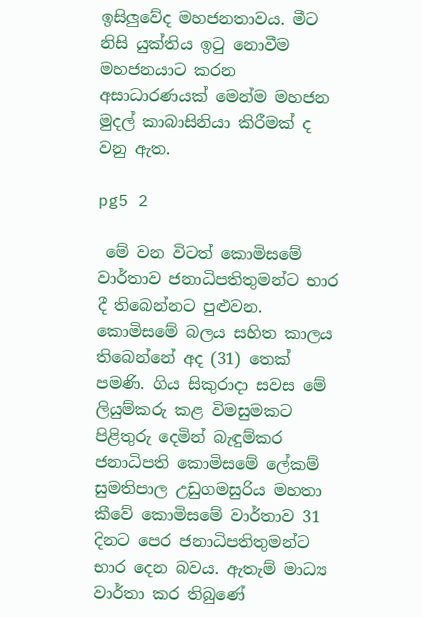ඉසිලුවේද මහජනතාවය. මීට නිසි යුක්‌තිය ඉටු නොවීම මහජනයාට කරන අසාධාරණයක්‌ මෙන්ම මහජන මුදල් කාබාසිනියා කිරීමක්‌ ද වනු ඇත.

pg5 2

 මේ වන විටත් කොමිසමේ වාර්තාව ජනාධිපතිතුමන්ට භාර දී තිබෙන්නට පුළුවන. කොමිසමේ බලය සහිත කාලය තිබෙන්නේ අද (31) තෙක්‌ පමණි. ගිය සිකුරාදා සවස මේ ලියුම්කරු කළ විමසුමකට පිළිතුරු දෙමින් බැඳුම්කර ජනාධිපති කොමිසමේ ලේකම් සුමතිපාල උඩුගමසුරිය මහතා කීවේ කොමිසමේ වාර්තාව 31 දිනට පෙර ජනාධිපතිතුමන්ට භාර දෙන බවය. ඇතැම් මාධ්‍ය වාර්තා කර තිබුණේ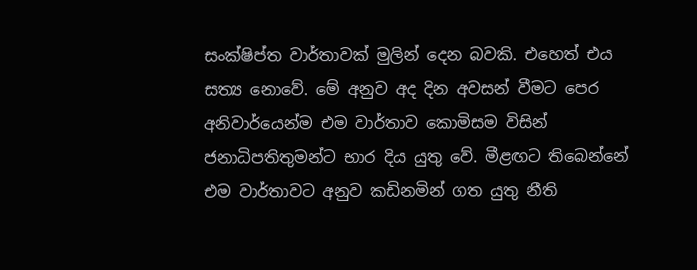සංක්‌ෂිප්ත වාර්තාවක්‌ මුලින් දෙන බවකි. එහෙත් එය සත්‍ය නොවේ. මේ අනුව අද දින අවසන් වීමට පෙර අනිවාර්යෙන්ම එම වාර්තාව කොමිසම විසින් ජනාධිපතිතුමන්ට භාර දිය යුතු වේ. මීළඟට තිබෙන්නේ එම වාර්තාවට අනුව කඩිනමින් ගත යුතු නීති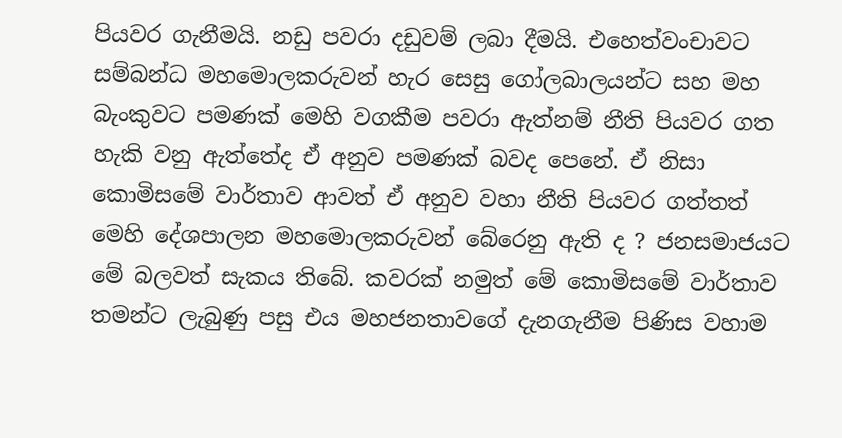පියවර ගැනීමයි. නඩු පවරා දඩුවම් ලබා දීමයි. එහෙත්වංචාවට සම්බන්ධ මහමොලකරුවන් හැර සෙසු ගෝලබාලයන්ට සහ මහ බැංකුවට පමණක්‌ මෙහි වගකීම පවරා ඇත්නම් නීති පියවර ගත හැකි වනු ඇත්තේද ඒ අනුව පමණක්‌ බවද පෙනේ. ඒ නිසා කොමිසමේ වාර්තාව ආවත් ඒ අනුව වහා නීති පියවර ගත්තත් මෙහි දේශපාලන මහමොලකරුවන් බේරෙනු ඇති ද ? ජනසමාජයට මේ බලවත් සැකය තිබේ. කවරක්‌ නමුත් මේ කොමිසමේ වාර්තාව තමන්ට ලැබුණු පසු එය මහජනතාවගේ දැනගැනීම පිණිස වහාම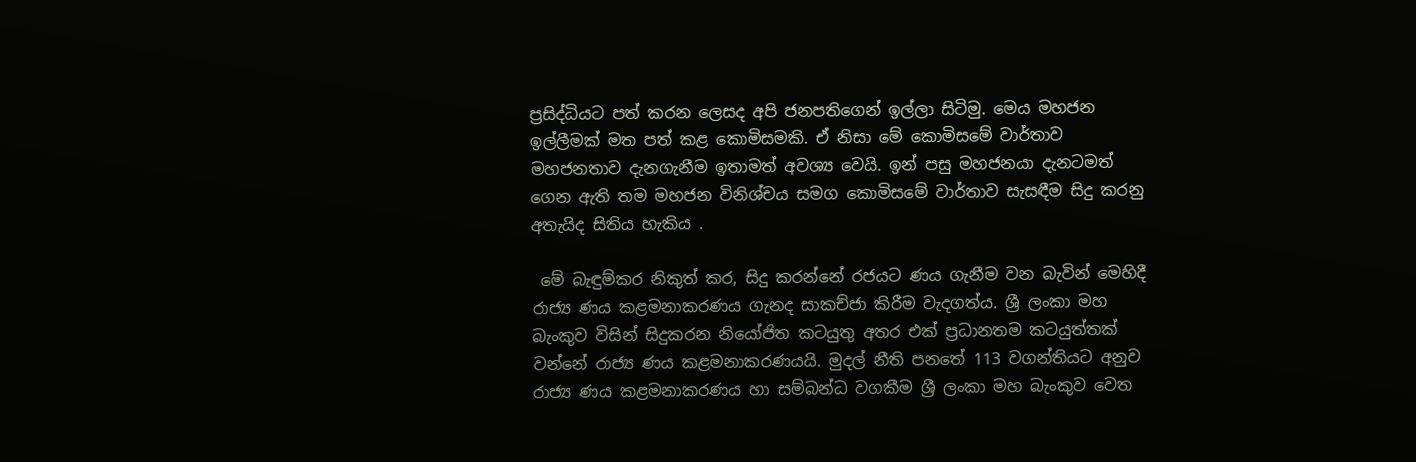ප්‍රසිද්ධියට පත් කරන ලෙසද අපි ජනපතිගෙන් ඉල්ලා සිටිමු. මෙය මහජන ඉල්ලීමක්‌ මත පත් කළ කොමිසමකි. ඒ නිසා මේ කොමිසමේ වාර්තාව මහජනතාව දැනගැනීම ඉතාමත් අවශ්‍ය වෙයි. ඉන් පසු මහජනයා දැනටමත් ගෙන ඇති තම මහජන විනිශ්චය සමග කොමිසමේ වාර්තාව සැසඳීම සිදු කරනු අතැයිද සිතිය හැකිය .

 මේ බැඳුම්කර නිකුත් කර, සිදු කරන්නේ රජයට ණය ගැනීම වන බැවින් මෙහිදී රාජ්‍ය ණය කළමනාකරණය ගැනද සාකච්ජා කිරීම වැදගත්ය. ශ්‍රී ලංකා මහ බැංකුව විසින් සිදුකරන නියෝජිත කටයුතු අතර එක්‌ ප්‍රධානතම කටයුත්තක්‌ වන්නේ රාජ්‍ය ණය කළමනාකරණයයි. මුදල් නීති පනතේ 113 වගන්තියට අනුව රාජ්‍ය ණය කළමනාකරණය හා සම්බන්ධ වගකීම ශ්‍රී ලංකා මහ බැංකුව වෙත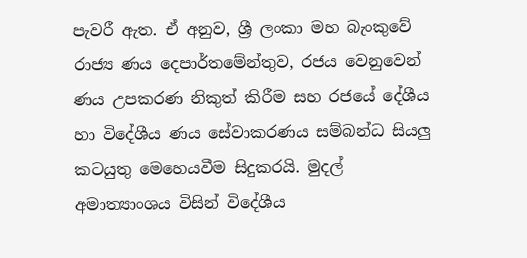පැවරී ඇත. ඒ අනුව, ශ්‍රී ලංකා මහ බැංකුවේ රාජ්‍ය ණය දෙපාර්තමේන්තුව, රජය වෙනුවෙන් ණය උපකරණ නිකුත් කිරීම සහ රජයේ දේශීය හා විදේශීය ණය සේවාකරණය සම්බන්ධ සියලු කටයුතු මෙහෙයවීම සිදුකරයි. මුදල් අමාත්‍යාංශය විසින් විදේශීය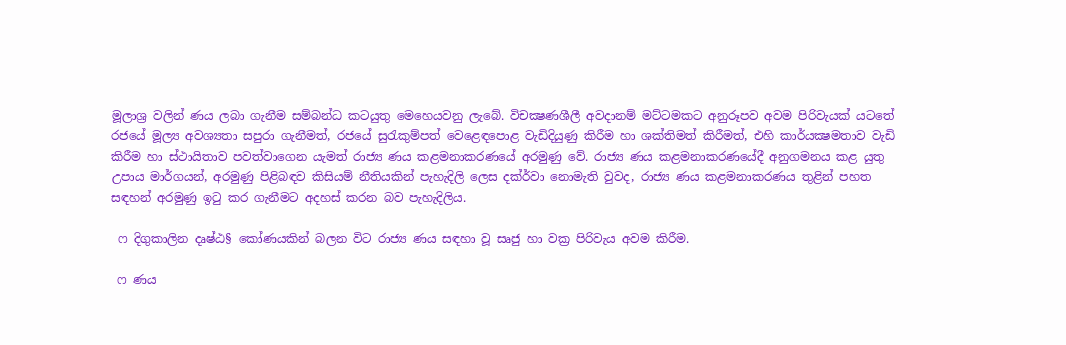මූලාශ්‍ර වලින් ණය ලබා ගැනීම සම්බන්ධ කටයුතු මෙහෙයවනු ලැබේ. විචක්‍ෂණශීලී අවදානම් මට්‌ටමකට අනුරූපව අවම පිරිවැයක්‌ යටතේ රජයේ මූල්‍ය අවශ්‍යතා සපුරා ගැනීමත්, රජයේ සුරැකුම්පත් වෙළෙඳපොළ වැඩිදියුණු කිරීම හා ශක්‌තිමත් කිරීමත්, එහි කාර්යක්‍ෂමතාව වැඩි කිරීම හා ස්‌ථායිතාව පවත්වාගෙන යැමත් රාජ්‍ය ණය කළමනාකරණයේ අරමුණු වේ. රාජ්‍ය ණය කළමනාකරණයේදී අනුගමනය කළ යුතු උපාය මාර්ගයන්, අරමුණු පිළිබඳව කිසියම් නීතියකින් පැහැදිලි ලෙස දක්‌ර්වා නොමැති වුවද, රාජ්‍ය ණය කළමනාකරණය තුළින් පහත සඳහන් අරමුණු ඉටු කර ගැනීමට අදහස්‌ කරන බව පැහැදිලිය.

 ෆ දිගුකාලින දෘෂ්ඨ§ කෝණයකින් බලන විට රාජ්‍ය ණය සඳහා වූ සෘජු හා වක්‍ර පිරිවැය අවම කිරීම.

 ෆ ණය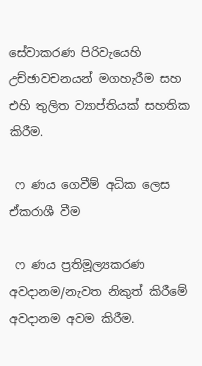සේවාකරණ පිරිවැයෙහි උච්ඡාවචනයන් මගහැරීම සහ එහි තුලිත ව්‍යාප්තියක්‌ සහතික කිරීම.

 ෆ ණය ගෙවීම් අධික ලෙස ඒකරාශී වීම

 ෆ ණය ප්‍රතිමූල්‍යකරණ අවදානම/නැවත නිකුත් කිරීමේ අවදානම අවම කිරීම.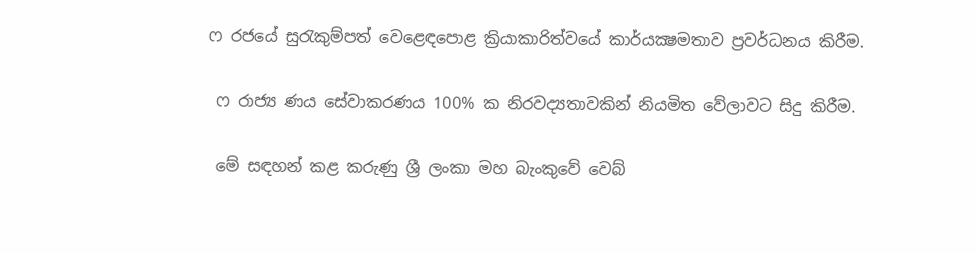ෆ රජයේ සුරැකුම්පත් වෙළෙඳපොළ ක්‍රියාකාරිත්වයේ කාර්යක්‍ෂමතාව ප්‍රවර්ධනය කිරීම.

 ෆ රාජ්‍ය ණය සේවාකරණය 100% ක නිරවද්‍යතාවකින් නියමිත වේලාවට සිදු කිරීම.

 මේ සඳහන් කළ කරුණු ශ්‍රී ලංකා මහ බැංකුවේ වෙබ්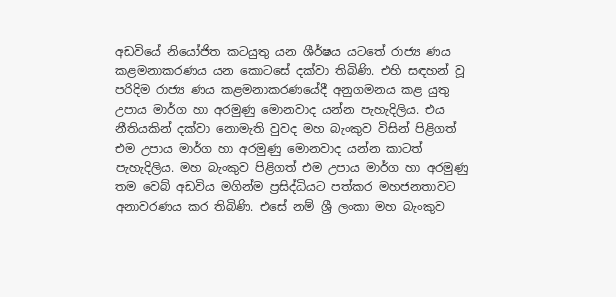අඩවියේ නියෝජිත කටයුතු යන ශීර්ෂය යටතේ රාජ්‍ය ණය කළමනාකරණය යන කොටසේ දක්‌වා තිබිණි. එහි සඳහන් වූ පරිදිම රාජ්‍ය ණය කළමනාකරණයේදී අනුගමනය කළ යුතු උපාය මාර්ග හා අරමුණු මොනවාද යන්න පැහැදිලිය. එය නීතියකින් දක්‌වා නොමැති වුවද මහ බැංකුව විසින් පිළිගත් එම උපාය මාර්ග හා අරමුණු මොනවාද යන්න කාටත් පැහැදිලිය. මහ බැංකුව පිළිගත් එම උපාය මාර්ග හා අරමුණු තම වෙබ් අඩවිය මගින්ම ප්‍රසිද්ධියට පත්කර මහජනතාවට අනාවරණය කර තිබිණි. එසේ නම් ශ්‍රී ලංකා මහ බැංකුව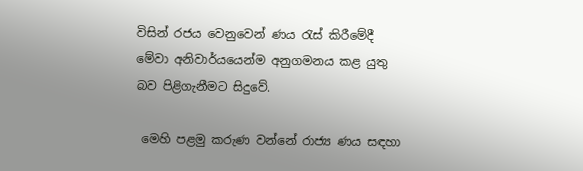විසින් රජය වෙනුවෙන් ණය රැස්‌ කිරීමේදී මේවා අනිවාර්යයෙන්ම අනුගමනය කළ යුතු බව පිළිගැනීමට සිදුවේ.

 මෙහි පළමු කරුණ වන්නේ රාජ්‍ය ණය සඳහා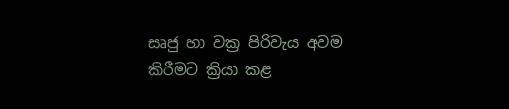සෘජු හා වක්‍ර පිරිවැය අවම කිරීමට ක්‍රියා කළ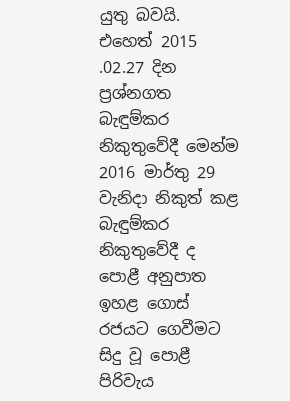යුතු බවයි. එහෙත් 2015 .02.27 දින ප්‍රශ්නගත බැඳුම්කර නිකුතුවේදී මෙන්ම 2016 මාර්තු 29 වැනිදා නිකුත් කළ බැඳුම්කර නිකුතුවේදී ද පොළී අනුපාත ඉහළ ගොස්‌ රජයට ගෙවීමට සිදු වූ පොළී පිරිවැය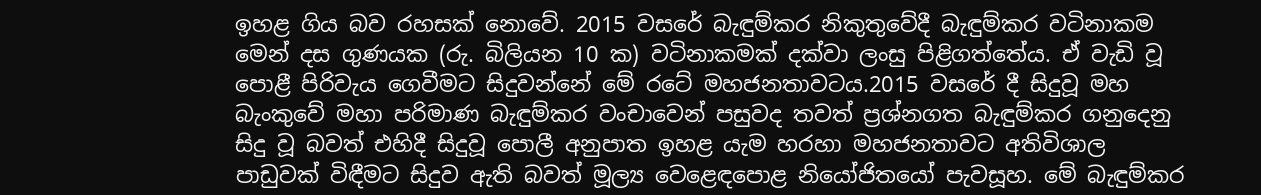ඉහළ ගිය බව රහසක්‌ නොවේ. 2015 වසරේ බැඳුම්කර නිකුතුවේදී බැඳුම්කර වටිනාකම මෙන් දස ගුණයක (රු. බිලියන 10 ක) වටිනාකමක්‌ දක්‌වා ලංසු පිළිගත්තේය. ඒ වැඩි වූ පොළී පිරිවැය ගෙවීමට සිදුවන්නේ මේ රටේ මහජනතාවටය.2015 වසරේ දී සිදුවූ මහ බැංකුවේ මහා පරිමාණ බැඳුම්කර වංචාවෙන් පසුවද තවත් ප්‍රශ්නගත බැඳුම්කර ගනුදෙනු සිදු වූ බවත් එහිදී සිදුවූ පොලී අනුපාත ඉහළ යැම හරහා මහජනතාවට අතිවිශාල පාඩුවක්‌ විඳීමට සිදුව ඇති බවත් මූල්‍ය වෙළෙඳපොළ නියෝජිතයෝ පැවසූහ. මේ බැඳුම්කර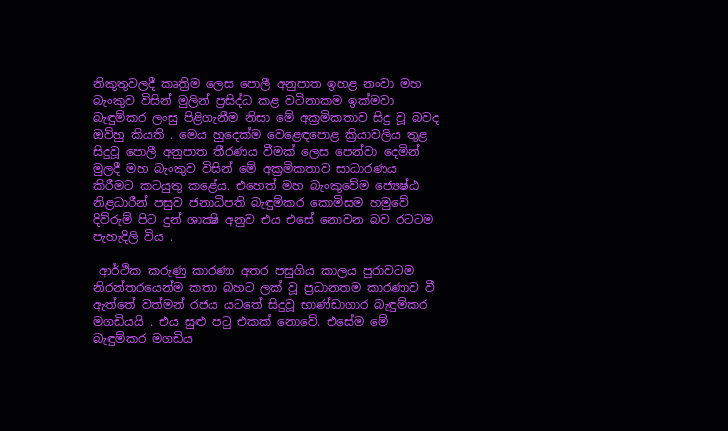නිකුතුවලදී කෘත්‍රිම ලෙස පොලී අනුපාත ඉහළ නංවා මහ බැංකුව විසින් මුලින් ප්‍රසිද්ධ කළ වටිනාකම ඉක්‌මවා බැඳුම්කර ලංසු පිළිගැනීම නිසා මේ අක්‍රමිකතාව සිදු වූ බවද ඔව්හු කියති . මෙය හුදෙක්‌ම වෙළෙඳපොළ ක්‍රියාවලිය තුළ සිදුවූ පොලී අනුපාත තීරණය වීමක්‌ ලෙස පෙන්වා දෙමින් මුලදී මහ බැංකුව විසින් මේ අක්‍රමිකතාව සාධාරණය කිරීමට කටයුතු කළේය. එහෙත් මහ බැංකුවේම ජ්‍යෙෂ්ඨ නිළධාරීන් පසුව ජනාධිපති බැඳුම්කර කොමිසම හමුවේ දිව්රුම් පිට දුන් ශාක්‍ෂි අනුව එය එසේ නොවන බව රටටම පැහැදිලි විය .

 ආර්ථික කරුණු කාරණා අතර පසුගිය කාලය පුරාවටම නිරන්තරයෙන්ම කතා බහට ලක්‌ වූ ප්‍රධානතම කාරණාව වී ඇත්තේ වත්මන් රජය යටතේ සිදුවූ භාණ්‌ඩාගාර බැඳුම්කර මගඩියයි . එය සුළු පටු එකක්‌ නොවේ. එසේම මේ බැඳුම්කර මගඩිය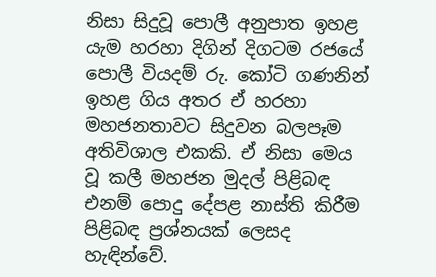නිසා සිදුවූ පොලී අනුපාත ඉහළ යැම හරහා දිගින් දිගටම රජයේ පොලී වියදම් රු. කෝටි ගණනින් ඉහළ ගිය අතර ඒ හරහා මහජනතාවට සිදුවන බලපෑම අතිවිශාල එකකි. ඒ නිසා මෙය වූ කලී මහජන මුදල් පිළිබඳ එනම් පොදු දේපළ නාස්‌ති කිරීම පිළිබඳ ප්‍රශ්නයක්‌ ලෙසද හැඳින්වේ.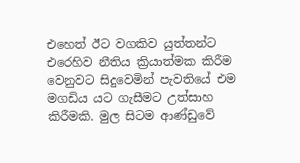එහෙත් ඊට වගකිව යුත්තන්ට එරෙහිව නීතිය ක්‍රියාත්මක කිරීම වෙනුවට සිදුවෙමින් පැවතියේ එම මගඩිය යට ගැසීමට උත්සාහ කිරීමකි. මුල සිටම ආණ්‌ඩුවේ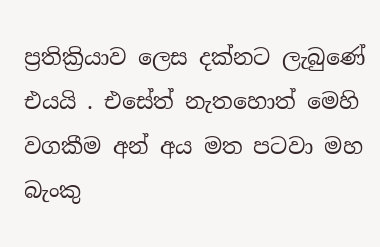ප්‍රතික්‍රියාව ලෙස දක්‌නට ලැබුණේ එයයි . එසේත් නැතහොත් මෙහි වගකීම අන් අය මත පටවා මහ බැංකු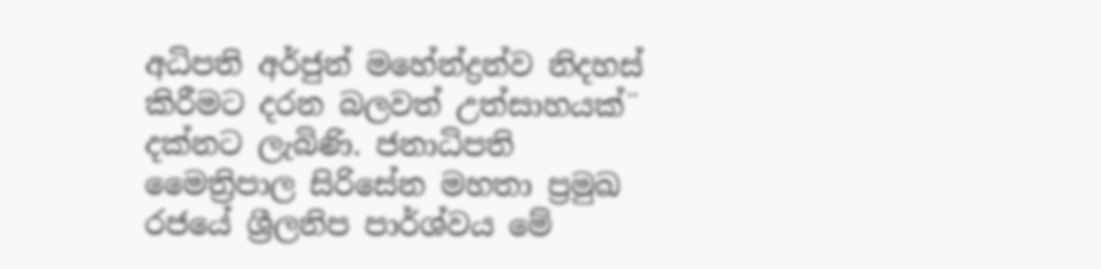අධිපති අර්ජුන් මහේන්ද්‍රන්ව නිදහස්‌ කිරීමට දරන බලවත් උත්සාහයක්‌¨ දක්‌නට ලැබිණි. ජනාධිපති මෛත්‍රිපාල සිරිසේන මහතා ප්‍රමුඛ රජයේ ශ්‍රීලනිප පාර්ශ්වය මේ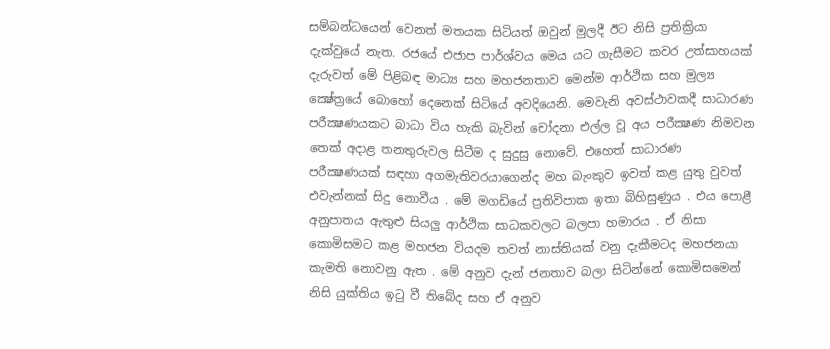සම්බන්ධයෙන් වෙනත් මතයක සිටියත් ඔවුන් මුලදී ඊට නිසි ප්‍රතික්‍රියා දැක්‌වුයේ නැත. රජයේ එජාප පාර්ශ්වය මෙය යට ගැසීමට කවර උත්සාහයක්‌ දැරුවත් මේ පිළිබඳ මාධ්‍ය සහ මහජනතාව මෙන්ම ආර්ථික සහ මුල්‍ය ක්‍ෂේත්‍රයේ බොහෝ දෙනෙක්‌ සිටියේ අවදියෙනි. මෙවැනි අවස්‌ථාවකදී සාධාරණ පරීක්‍ෂණයකට බාධා විය හැකි බැවින් චෝදනා එල්ල වූ අය පරීක්‍ෂණ නිමවන තෙක්‌ අදාළ තනතුරුවල සිටීම ද සුදුසු නොවේ. එහෙත් සාධාරණ පරීක්‍ෂණයක්‌ සඳහා අගමැතිවරයාගෙන්ද මහ බැංකුව ඉවත් කළ යුතු වුවත් එවැන්නක්‌ සිදු නොවීය . මේ මගඩියේ ප්‍රතිවිපාක ඉතා බිහිසුණුය . එය පොළී අනුපාතය ඇතුළු සියලු ආර්ථික සාධකවලට බලපා හමාරය . ඒ නිසා කොමිසමට කළ මහජන වියදම තවත් නාස්‌තියක්‌ වනු දැකීමටද මහජනයා කැමති නොවනු ඇත . මේ අනුව දැන් ජනතාව බලා සිටින්නේ කොමිසමෙන් නිසි යුක්‌තිය ඉටු වී තිබේද සහ ඒ අනුව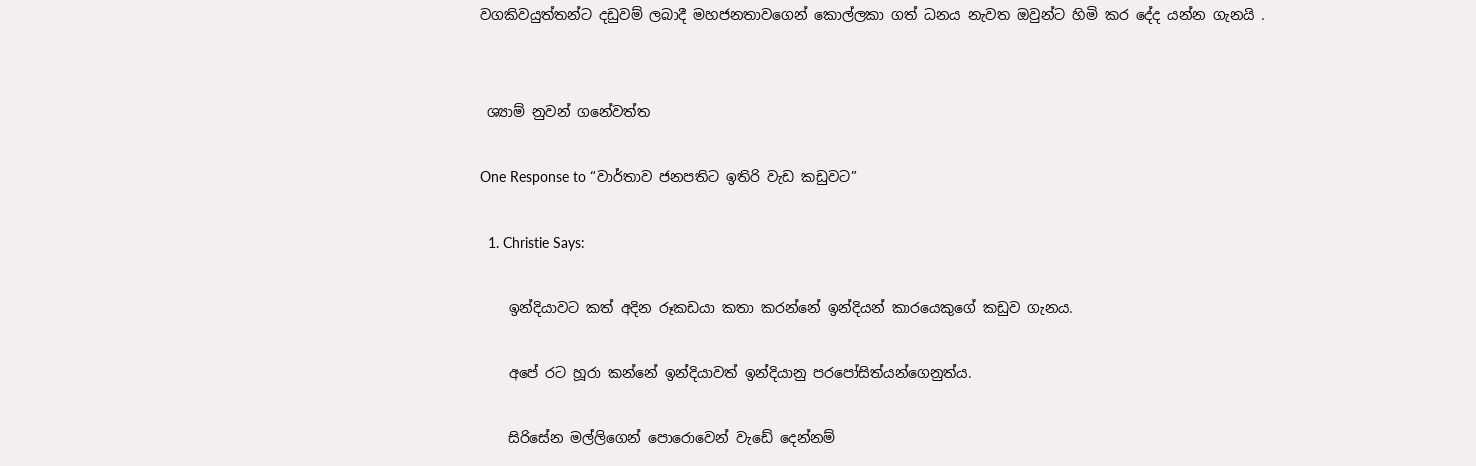වගකිවයුත්තන්ට දඩුවම් ලබාදී මහජනතාවගෙන් කොල්ලකා ගත් ධනය නැවත ඔවුන්ට හිමි කර දේද යන්න ගැනයි .


 ශ්‍යාම් නුවන් ගනේවත්ත

One Response to “වාර්තාව ජනපතිට ඉතිරි වැඩ කඩුවට”

  1. Christie Says:

    ඉන්දියාවට කත් අදින රූකඩයා කතා කරන්නේ ඉන්දියන් කාරයෙකුගේ කඩුව ගැනය.

    අපේ රට හූරා කන්නේ ඉන්දියාවත් ඉන්දියානු පරපෝසිත්යන්ගෙනුත්ය.

    සිරිසේන මල්ලිගෙන් පොරොවෙන් වැඩේ දෙන්නම්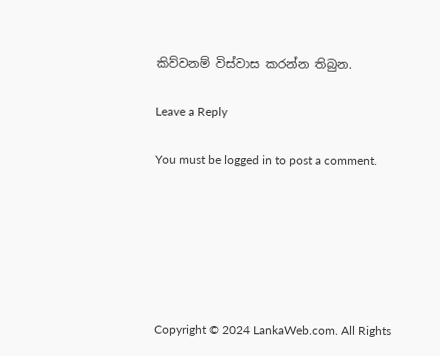කිව්වනම් විස්වාස කරන්න තිබුන.

Leave a Reply

You must be logged in to post a comment.






Copyright © 2024 LankaWeb.com. All Rights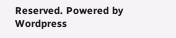Reserved. Powered by Wordpress